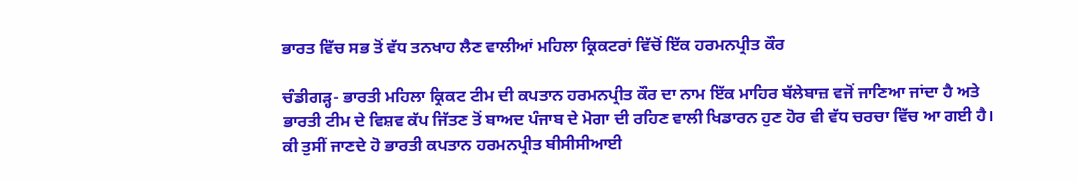ਭਾਰਤ ਵਿੱਚ ਸਭ ਤੋਂ ਵੱਧ ਤਨਖਾਹ ਲੈਣ ਵਾਲੀਆਂ ਮਹਿਲਾ ਕ੍ਰਿਕਟਰਾਂ ਵਿੱਚੋਂ ਇੱਕ ਹਰਮਨਪ੍ਰੀਤ ਕੌਰ

ਚੰਡੀਗੜ੍ਹ- ਭਾਰਤੀ ਮਹਿਲਾ ਕ੍ਰਿਕਟ ਟੀਮ ਦੀ ਕਪਤਾਨ ਹਰਮਨਪ੍ਰੀਤ ਕੌਰ ਦਾ ਨਾਮ ਇੱਕ ਮਾਹਿਰ ਬੱਲੇਬਾਜ਼ ਵਜੋਂ ਜਾਣਿਆ ਜਾਂਦਾ ਹੈ ਅਤੇ ਭਾਰਤੀ ਟੀਮ ਦੇ ਵਿਸ਼ਵ ਕੱਪ ਜਿੱਤਣ ਤੋਂ ਬਾਅਦ ਪੰਜਾਬ ਦੇ ਮੋਗਾ ਦੀ ਰਹਿਣ ਵਾਲੀ ਖਿਡਾਰਨ ਹੁਣ ਹੋਰ ਵੀ ਵੱਧ ਚਰਚਾ ਵਿੱਚ ਆ ਗਈ ਹੈ। ਕੀ ਤੁਸੀਂ ਜਾਣਦੇ ਹੋ ਭਾਰਤੀ ਕਪਤਾਨ ਹਰਮਨਪ੍ਰੀਤ ਬੀਸੀਸੀਆਈ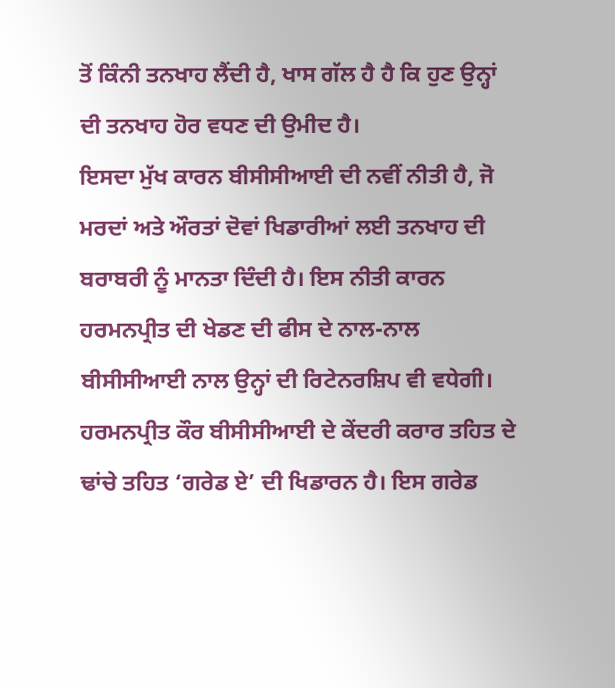ਤੋਂ ਕਿੰਨੀ ਤਨਖਾਹ ਲੈਂਦੀ ਹੈ, ਖਾਸ ਗੱਲ ਹੈ ਹੈ ਕਿ ਹੁਣ ਉਨ੍ਹਾਂ ਦੀ ਤਨਖਾਹ ਹੋਰ ਵਧਣ ਦੀ ਉਮੀਦ ਹੈ।
ਇਸਦਾ ਮੁੱਖ ਕਾਰਨ ਬੀਸੀਸੀਆਈ ਦੀ ਨਵੀਂ ਨੀਤੀ ਹੈ, ਜੋ ਮਰਦਾਂ ਅਤੇ ਔਰਤਾਂ ਦੋਵਾਂ ਖਿਡਾਰੀਆਂ ਲਈ ਤਨਖਾਹ ਦੀ ਬਰਾਬਰੀ ਨੂੰ ਮਾਨਤਾ ਦਿੰਦੀ ਹੈ। ਇਸ ਨੀਤੀ ਕਾਰਨ ਹਰਮਨਪ੍ਰੀਤ ਦੀ ਖੇਡਣ ਦੀ ਫੀਸ ਦੇ ਨਾਲ-ਨਾਲ ਬੀਸੀਸੀਆਈ ਨਾਲ ਉਨ੍ਹਾਂ ਦੀ ਰਿਟੇਨਰਸ਼ਿਪ ਵੀ ਵਧੇਗੀ।
ਹਰਮਨਪ੍ਰੀਤ ਕੌਰ ਬੀਸੀਸੀਆਈ ਦੇ ਕੇਂਦਰੀ ਕਰਾਰ ਤਹਿਤ ਦੇ ਢਾਂਚੇ ਤਹਿਤ ‘ਗਰੇਡ ਏ’ ਦੀ ਖਿਡਾਰਨ ਹੈ। ਇਸ ਗਰੇਡ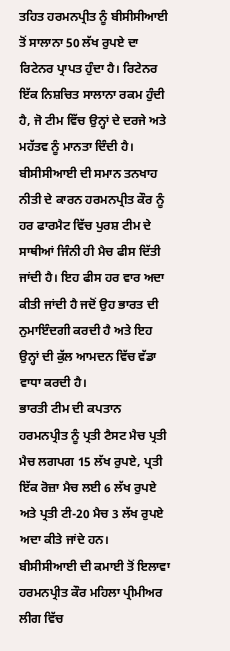ਤਹਿਤ ਹਰਮਨਪ੍ਰੀਤ ਨੂੰ ਬੀਸੀਸੀਆਈ ਤੋਂ ਸਾਲਾਨਾ 50 ਲੱਖ ਰੁਪਏ ਦਾ ਰਿਟੇਨਰ ਪ੍ਰਾਪਤ ਹੁੰਦਾ ਹੈ। ਰਿਟੇਨਰ ਇੱਕ ਨਿਸ਼ਚਿਤ ਸਾਲਾਨਾ ਰਕਮ ਹੁੰਦੀ ਹੈ, ਜੋ ਟੀਮ ਵਿੱਚ ਉਨ੍ਹਾਂ ਦੇ ਦਰਜੇ ਅਤੇ ਮਹੱਤਵ ਨੂੰ ਮਾਨਤਾ ਦਿੰਦੀ ਹੈ।
ਬੀਸੀਸੀਆਈ ਦੀ ਸਮਾਨ ਤਨਖਾਹ ਨੀਤੀ ਦੇ ਕਾਰਨ ਹਰਮਨਪ੍ਰੀਤ ਕੌਰ ਨੂੰ ਹਰ ਫਾਰਮੈਟ ਵਿੱਚ ਪੁਰਸ਼ ਟੀਮ ਦੇ ਸਾਥੀਆਂ ਜਿੰਨੀ ਹੀ ਮੈਚ ਫੀਸ ਦਿੱਤੀ ਜਾਂਦੀ ਹੈ। ਇਹ ਫੀਸ ਹਰ ਵਾਰ ਅਦਾ ਕੀਤੀ ਜਾਂਦੀ ਹੈ ਜਦੋਂ ਉਹ ਭਾਰਤ ਦੀ ਨੁਮਾਇੰਦਗੀ ਕਰਦੀ ਹੈ ਅਤੇ ਇਹ ਉਨ੍ਹਾਂ ਦੀ ਕੁੱਲ ਆਮਦਨ ਵਿੱਚ ਵੱਡਾ ਵਾਧਾ ਕਰਦੀ ਹੈ।
ਭਾਰਤੀ ਟੀਮ ਦੀ ਕਪਤਾਨ ਹਰਮਨਪ੍ਰੀਤ ਨੂੰ ਪ੍ਰਤੀ ਟੈਸਟ ਮੈਚ ਪ੍ਰਤੀ ਮੈਚ ਲਗਪਗ 15 ਲੱਖ ਰੁਪਏ, ਪ੍ਰਤੀ ਇੱਕ ਰੋਜ਼ਾ ਮੈਚ ਲਈ 6 ਲੱਖ ਰੁਪਏ ਅਤੇ ਪ੍ਰਤੀ ਟੀ-20 ਮੈਚ 3 ਲੱਖ ਰੁਪਏ ਅਦਾ ਕੀਤੇ ਜਾਂਦੇ ਹਨ।
ਬੀਸੀਸੀਆਈ ਦੀ ਕਮਾਈ ਤੋਂ ਇਲਾਵਾ ਹਰਮਨਪ੍ਰੀਤ ਕੌਰ ਮਹਿਲਾ ਪ੍ਰੀਮੀਅਰ ਲੀਗ ਵਿੱਚ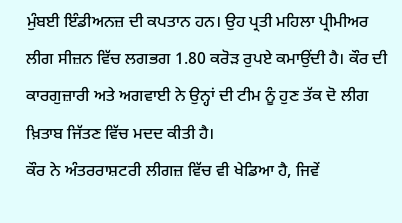ਮੁੰਬਈ ਇੰਡੀਅਨਜ਼ ਦੀ ਕਪਤਾਨ ਹਨ। ਉਹ ਪ੍ਰਤੀ ਮਹਿਲਾ ਪ੍ਰੀਮੀਅਰ ਲੀਗ ਸੀਜ਼ਨ ਵਿੱਚ ਲਗਭਗ 1.80 ਕਰੋੜ ਰੁਪਏ ਕਮਾਉਂਦੀ ਹੈ। ਕੌਰ ਦੀ ਕਾਰਗੁਜ਼ਾਰੀ ਅਤੇ ਅਗਵਾਈ ਨੇ ਉਨ੍ਹਾਂ ਦੀ ਟੀਮ ਨੂੰ ਹੁਣ ਤੱਕ ਦੋ ਲੀਗ ਖ਼ਿਤਾਬ ਜਿੱਤਣ ਵਿੱਚ ਮਦਦ ਕੀਤੀ ਹੈ।
ਕੌਰ ਨੇ ਅੰਤਰਰਾਸ਼ਟਰੀ ਲੀਗਜ਼ ਵਿੱਚ ਵੀ ਖੇਡਿਆ ਹੈ, ਜਿਵੇਂ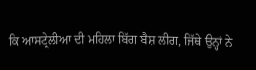ਕਿ ਆਸਟ੍ਰੇਲੀਆ ਦੀ ਮਹਿਲਾ ਬਿੱਗ ਬੈਸ਼ ਲੀਗ, ਜਿੱਥੇ ਉਨ੍ਹਾਂ ਨੇ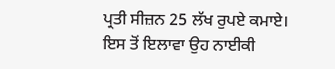ਪ੍ਰਤੀ ਸੀਜ਼ਨ 25 ਲੱਖ ਰੁਪਏ ਕਮਾਏ। ਇਸ ਤੋਂ ਇਲਾਵਾ ਉਹ ਨਾਈਕੀ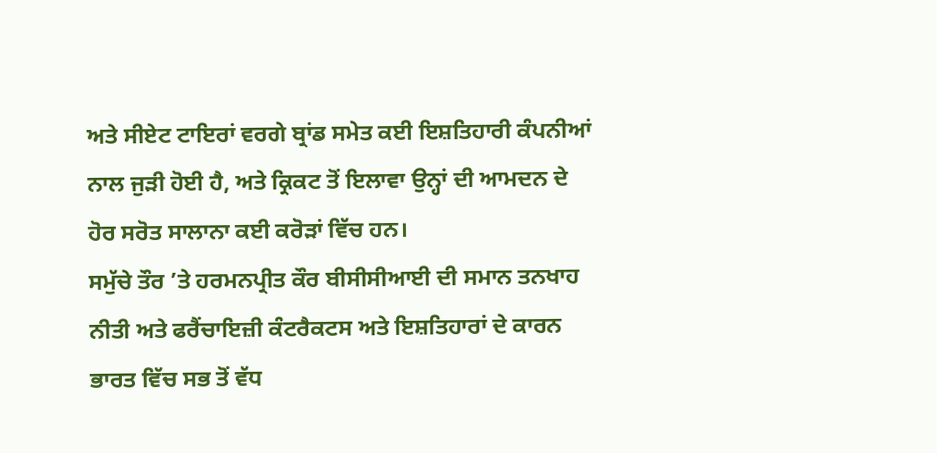ਅਤੇ ਸੀਏਟ ਟਾਇਰਾਂ ਵਰਗੇ ਬ੍ਰਾਂਡ ਸਮੇਤ ਕਈ ਇਸ਼ਤਿਹਾਰੀ ਕੰਪਨੀਆਂ ਨਾਲ ਜੁੜੀ ਹੋਈ ਹੈ, ਅਤੇ ਕ੍ਰਿਕਟ ਤੋਂ ਇਲਾਵਾ ਉਨ੍ਹਾਂ ਦੀ ਆਮਦਨ ਦੇ ਹੋਰ ਸਰੋਤ ਸਾਲਾਨਾ ਕਈ ਕਰੋੜਾਂ ਵਿੱਚ ਹਨ।
ਸਮੁੱਚੇ ਤੌਰ ’ਤੇ ਹਰਮਨਪ੍ਰੀਤ ਕੌਰ ਬੀਸੀਸੀਆਈ ਦੀ ਸਮਾਨ ਤਨਖਾਹ ਨੀਤੀ ਅਤੇ ਫਰੈਂਚਾਇਜ਼ੀ ਕੰਟਰੈਕਟਸ ਅਤੇ ਇਸ਼ਤਿਹਾਰਾਂ ਦੇ ਕਾਰਨ ਭਾਰਤ ਵਿੱਚ ਸਭ ਤੋਂ ਵੱਧ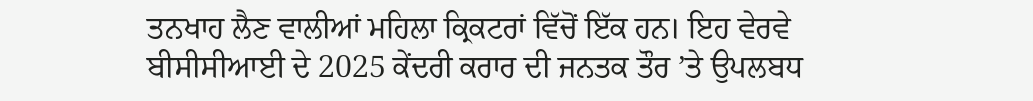ਤਨਖਾਹ ਲੈਣ ਵਾਲੀਆਂ ਮਹਿਲਾ ਕ੍ਰਿਕਟਰਾਂ ਵਿੱਚੋਂ ਇੱਕ ਹਨ। ਇਹ ਵੇਰਵੇ ਬੀਸੀਸੀਆਈ ਦੇ 2025 ਕੇਂਦਰੀ ਕਰਾਰ ਦੀ ਜਨਤਕ ਤੌਰ ’ਤੇ ਉਪਲਬਧ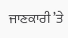ਜਾਣਕਾਰੀ ’ਤੇ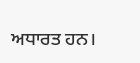ਅਧਾਰਤ ਹਨ।